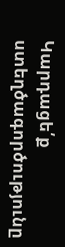Կարդացե՛ք ստեղծագործությունը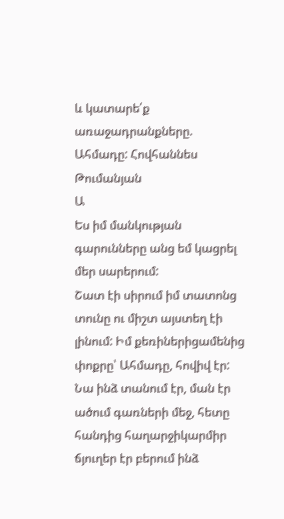և կատարե՛ք առաջադրանքները.
Ահմադը: Հովհաննես Թումանյան
Ա
Ես իմ մանկության գարունները անց եմ կացրել մեր սարերում:
Շատ էի սիրում իմ տատոնց տունը ու միշտ այստեղ էի լինում: Իմ քեռիներիցամենից փոքրը՝ Ահմադը, հովիվ էր:
Նա ինձ տանում էր, ման էր ածում գառների մեջ, հետը հանդից հաղարջիկարմիր ճյուղեր էր բերում ինձ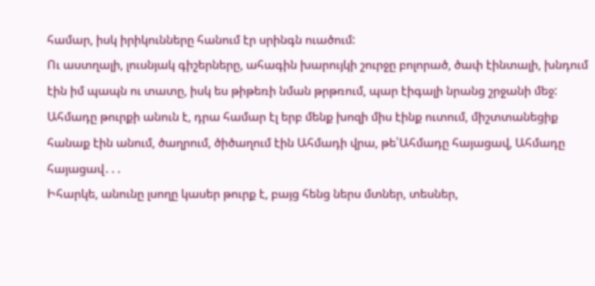համար, իսկ իրիկունները հանում էր սրինգն ուածում:
Ու աստղալի, լուսնյակ գիշերները, ահագին խարույկի շուրջը բոլորած, ծափ էինտալի, խնդում էին իմ պապն ու տատը, իսկ ես թիթեռի նման թրթռում, պար էիգալի նրանց շրջանի մեջ:
Ահմադը թուրքի անուն է, դրա համար էլ երբ մենք խոզի միս էինք ուտում, միշտտանեցիք հանաք էին անում, ծաղրում, ծիծաղում էին Ահմադի վրա, թե՝Ահմադը հայացավ, Ահմադը հայացավ․․․
Իհարկե, անունը լսողը կասեր թուրք է, բայց հենց ներս մտներ, տեսներ,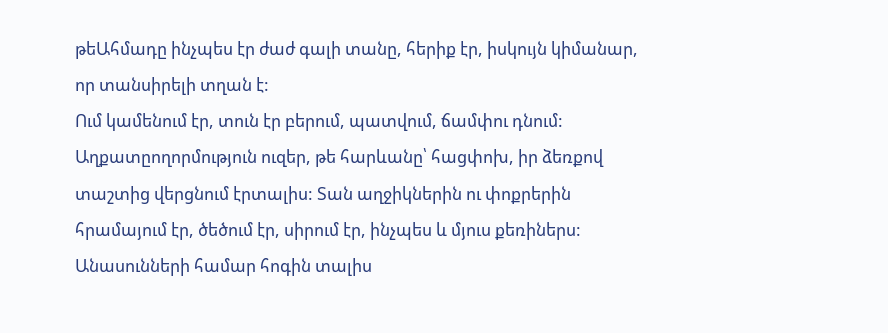թեԱհմադը ինչպես էր ժաժ գալի տանը, հերիք էր, իսկույն կիմանար, որ տանսիրելի տղան է:
Ում կամենում էր, տուն էր բերում, պատվում, ճամփու դնում: Աղքատըողորմություն ուզեր, թե հարևանը՝ հացփոխ, իր ձեռքով տաշտից վերցնում էրտալիս: Տան աղջիկներին ու փոքրերին հրամայում էր, ծեծում էր, սիրում էր, ինչպես և մյուս քեռիներս: Անասունների համար հոգին տալիս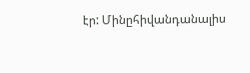էր: Մինըհիվանդանալիս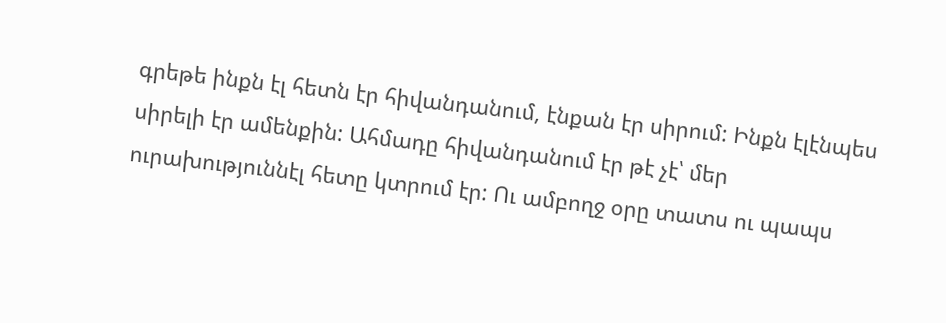գրեթե ինքն էլ հետն էր հիվանդանում, էնքան էր սիրում: Ինքն էլէնպես սիրելի էր ամենքին: Ահմադը հիվանդանում էր թէ չէ՝ մեր ուրախություննէլ հետը կտրում էր: Ու ամբողջ օրը տատս ու պապս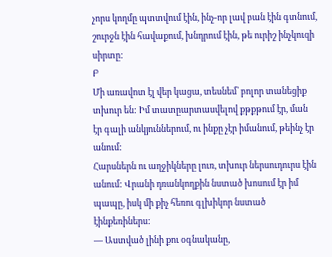չորս կողմը պտտվում էին, ինչ-որ լավ բան էին գտնում, շուրջն էին հավաքում, խնդրում էին, թե ուրիշ ինչկուզի սիրտը:
Բ
Մի առավոտ էլ վեր կացա, տեսնեմ՝ բոլոր տանեցիք տխուր են: Իմ տատըարտասվելով քթքթում էր, ման էր գալի անկյուններում, ու ինքը չէր իմանում, թեինչ էր անում:
Հարսներն ու աղջիկները լուռ, տխուր ներսուդուրս էին անում: Վրանի դռանկողքին նստած խոսում էր իմ պապը, իսկ մի քիչ հեռու գլխիկոր նստած էինքեռիներս:
― Աստված լինի քու օգնականը,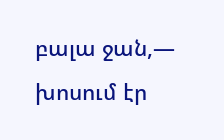բալա ջան,― խոսում էր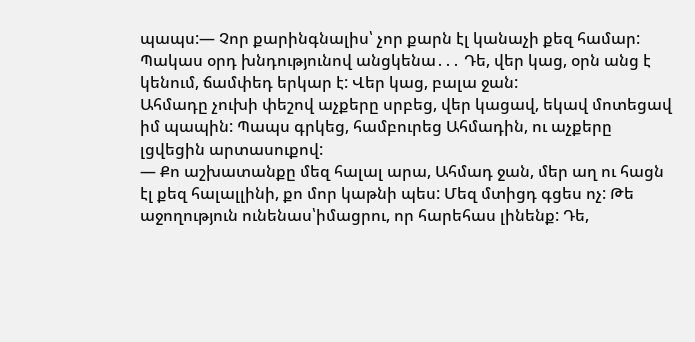պապս:― Չոր քարինգնալիս՝ չոր քարն էլ կանաչի քեզ համար: Պակաս օրդ խնդությունով անցկենա․․․ Դե, վեր կաց, օրն անց է կենում, ճամփեդ երկար է: Վեր կաց, բալա ջան:
Ահմադը չուխի փեշով աչքերը սրբեց, վեր կացավ, եկավ մոտեցավ իմ պապին: Պապս գրկեց, համբուրեց Ահմադին, ու աչքերը լցվեցին արտասուքով:
― Քո աշխատանքը մեզ հալալ արա, Ահմադ ջան, մեր աղ ու հացն էլ քեզ հալալլինի, քո մոր կաթնի պես: Մեզ մտիցդ գցես ոչ: Թե աջողություն ունենաս՝իմացրու, որ հարեհաս լինենք: Դե,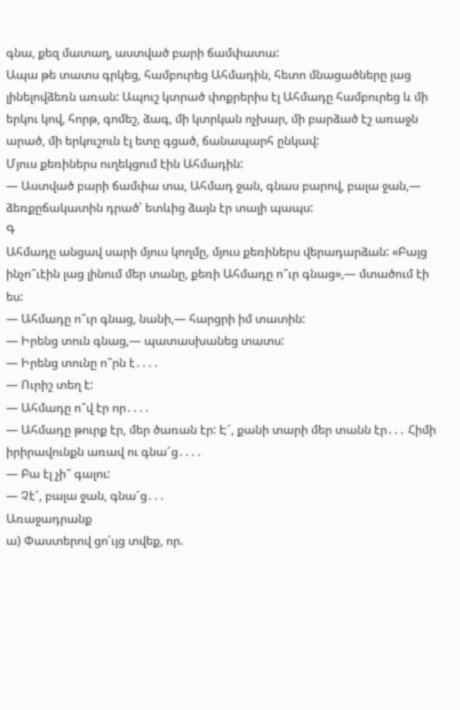գնա, քեզ մատաղ, աստված բարի ճամփատա:
Ապա թե տատս գրկեց, համբուրեց Ահմադին, հետո մնացածները լաց լինելովձեռն առան: Ապուշ կտրած փոքրերիս էլ Ահմադը համբուրեց և մի երկու կով, հորթ, գոմեշ, ձագ, մի կտրկան ոչխար, մի բարձած էշ առաջն արած, մի երկուշուն էլ ետը գցած, ճանապարհ ընկավ:
Մյուս քեռիներս ուղեկցում էին Ահմադին:
― Աստված բարի ճամփա տա, Ահմադ ջան, գնաս բարով, բալա ջան,― ձեռքըճակատին դրած՝ ետևից ձայն էր տալի պապս:
Գ
Ահմադը անցավ սարի մյուս կողմը, մյուս քեռիներս վերադարձան: «Բայց ինչո՞ւէին լաց լինում մեր տանը, քեռի Ահմադը ո՞ւր գնաց»,― մտածում էի ես:
― Ահմադը ո՞ւր գնաց, նանի,― հարցրի իմ տատին:
― Իրենց տուն գնաց,― պատասխանեց տատս:
― Իրենց տունը ո՞րն է․․․․
― Ուրիշ տեղ է:
― Ահմադը ո՞վ էր որ․․․․
― Ահմադը թուրք էր, մեր ծառան էր: Է՜, քանի տարի մեր տանն էր․․․ Հիմի իրիրավունքն առավ ու գնա՜ց․․․․
― Բա էլ չի՞ գալու:
― Չէ՜, բալա ջան, գնա՜ց․․․
Առաջադրանք
ա) Փաստերով ցո՛ւյց տվեք, որ.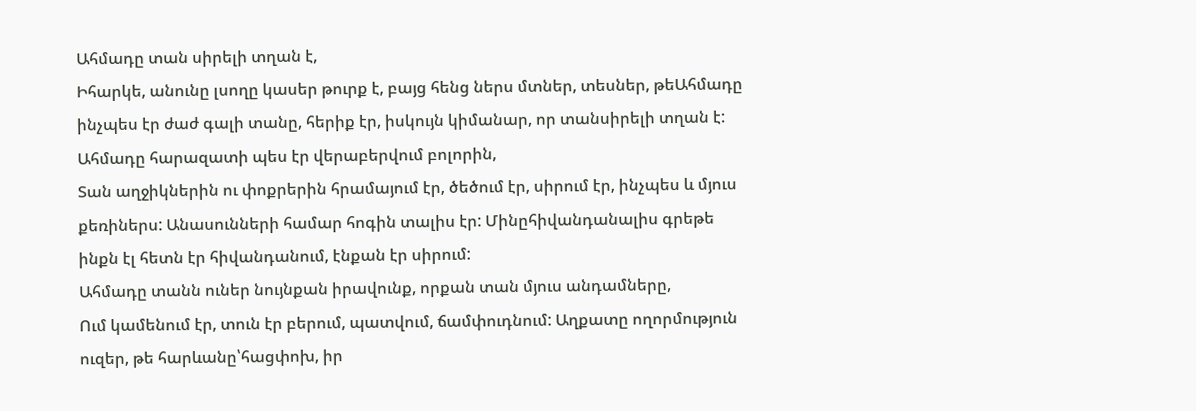Ահմադը տան սիրելի տղան է,
Իհարկե, անունը լսողը կասեր թուրք է, բայց հենց ներս մտներ, տեսներ, թեԱհմադը ինչպես էր ժաժ գալի տանը, հերիք էր, իսկույն կիմանար, որ տանսիրելի տղան է:
Ահմադը հարազատի պես էր վերաբերվում բոլորին,
Տան աղջիկներին ու փոքրերին հրամայում էր, ծեծում էր, սիրում էր, ինչպես և մյուս քեռիներս: Անասունների համար հոգին տալիս էր: Մինըհիվանդանալիս գրեթե ինքն էլ հետն էր հիվանդանում, էնքան էր սիրում:
Ահմադը տանն ուներ նույնքան իրավունք, որքան տան մյուս անդամները,
Ում կամենում էր, տուն էր բերում, պատվում, ճամփուդնում: Աղքատը ողորմություն ուզեր, թե հարևանը՝հացփոխ, իր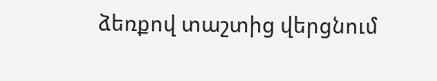ձեռքով տաշտից վերցնում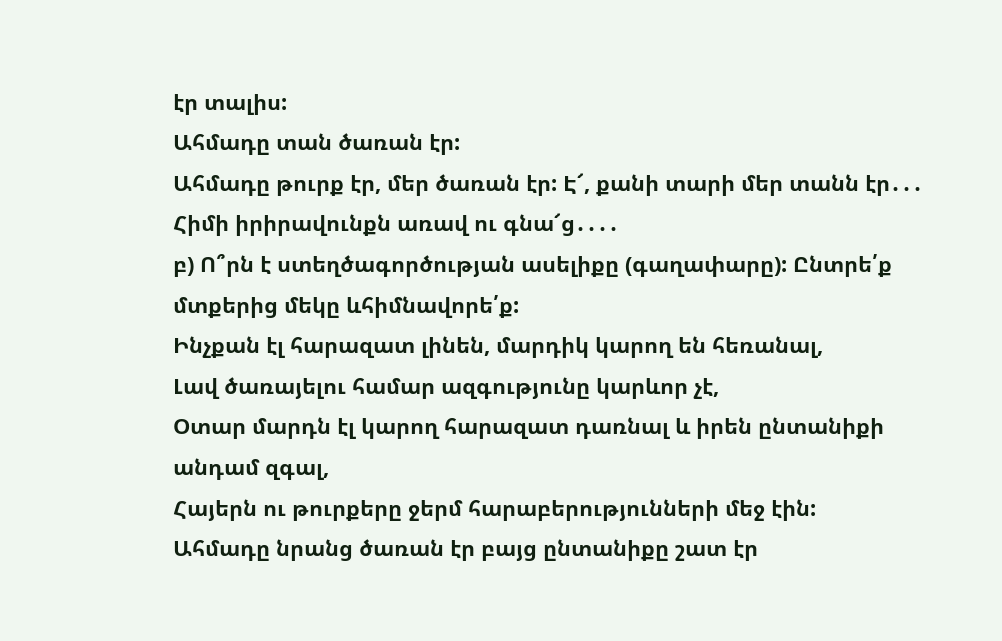էր տալիս:
Ահմադը տան ծառան էր:
Ահմադը թուրք էր, մեր ծառան էր: Է՜, քանի տարի մեր տանն էր․․․ Հիմի իրիրավունքն առավ ու գնա՜ց․․․․
բ) Ո՞րն է ստեղծագործության ասելիքը (գաղափարը): Ընտրե՛ք մտքերից մեկը ևհիմնավորե՛ք:
Ինչքան էլ հարազատ լինեն, մարդիկ կարող են հեռանալ,
Լավ ծառայելու համար ազգությունը կարևոր չէ,
Օտար մարդն էլ կարող հարազատ դառնալ և իրեն ընտանիքի անդամ զգալ,
Հայերն ու թուրքերը ջերմ հարաբերությունների մեջ էին:
Ահմադը նրանց ծառան էր բայց ընտանիքը շատ էր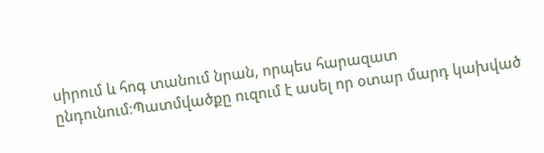սիրում և հոգ տանում նրան, որպես հարազատ ընդունում։Պատմվածքը ուզում է ասել որ օտար մարդ կախված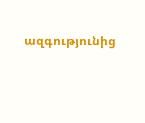ազգությունից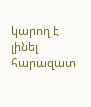կարող է լինել հարազատ